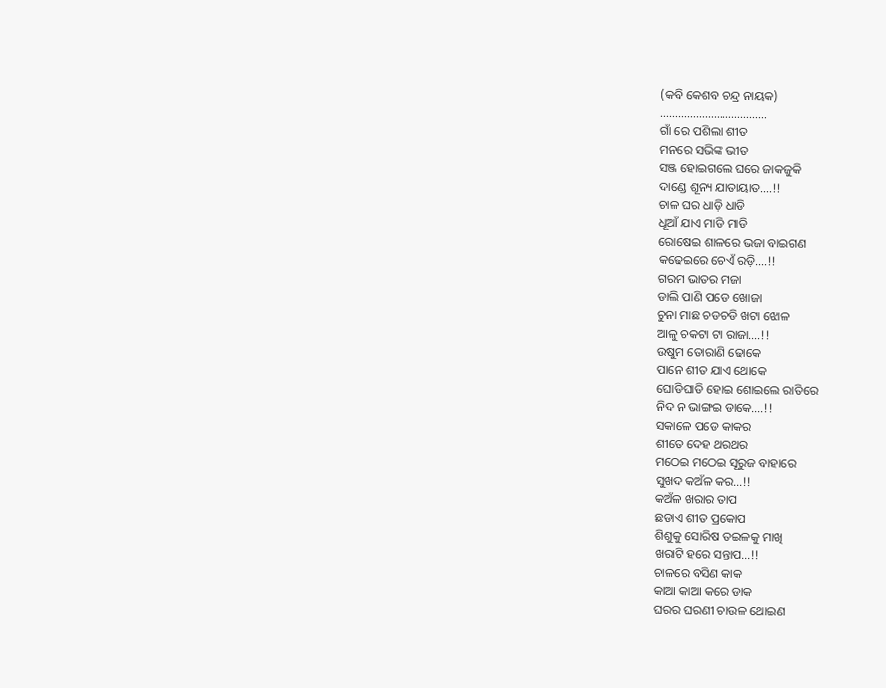(କବି କେଶବ ଚନ୍ଦ୍ର ନାୟକ)
………………………………
ଗାଁ ରେ ପଶିଲା ଶୀତ
ମନରେ ସଭିଙ୍କ ଭୀତ
ସଞ୍ଜ ହୋଇଗଲେ ଘରେ ଜାକଜୁକି
ଦାଣ୍ଡେ ଶୂନ୍ୟ ଯାତାୟାତ….!!
ଚାଳ ଘର ଧାଡ଼ି ଧାଡି
ଧୂଆଁ ଯାଏ ମାଡି ମାଡି
ରୋଷେଇ ଶାଳରେ ଭଜା ବାଇଗଣ
କଢେଇରେ ଚେଏଁ ରଡ଼ି….!!
ଗରମ ଭାତର ମଜା
ଡାଲି ପାଣି ପଡେ ଖୋଜା
ଚୁନା ମାଛ ଚଡଚଡି ଖଟା ଝୋଳ
ଆଳୁ ଚକଟା ଟା ରାଜା….!!
ଉଷୁମ ତୋରାଣି ଢୋକେ
ପାନେ ଶୀତ ଯାଏ ଥୋକେ
ଘୋଡିଘାଡି ହୋଇ ଶୋଇଲେ ରାତିରେ
ନିଦ ନ ଭାଙ୍ଗଇ ଡାକେ….!!
ସକାଳେ ପଡେ କାକର
ଶୀତେ ଦେହ ଥରଥର
ମଠେଇ ମଠେଇ ସୂରୁଜ ବାହାରେ
ସୁଖଦ କଅଁଳ କର…!!
କଅଁଳ ଖରାର ତାପ
ଛଡାଏ ଶୀତ ପ୍ରକୋପ
ଶିଶୁକୁ ସୋରିଷ ତଇଳକୁ ମାଖି
ଖରାଟି ହରେ ସନ୍ତାପ…!!
ଚାଳରେ ବସିଣ କାକ
କାଆ କାଆ କରେ ଡାକ
ଘରର ଘରଣୀ ଚାଉଳ ଥୋଇଣ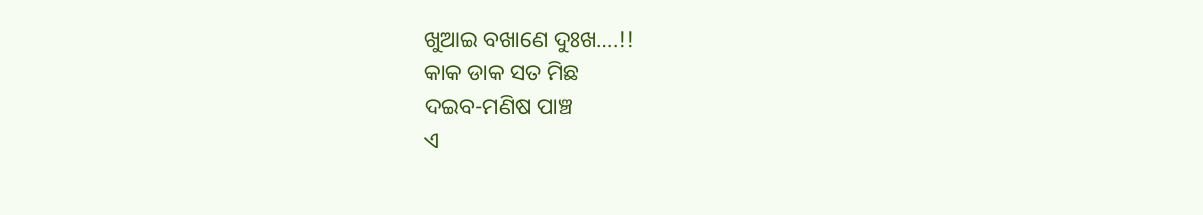ଖୁଆଇ ବଖାଣେ ଦୁଃଖ….!!
କାକ ଡାକ ସତ ମିଛ
ଦଇବ-ମଣିଷ ପାଞ୍ଚ
ଏ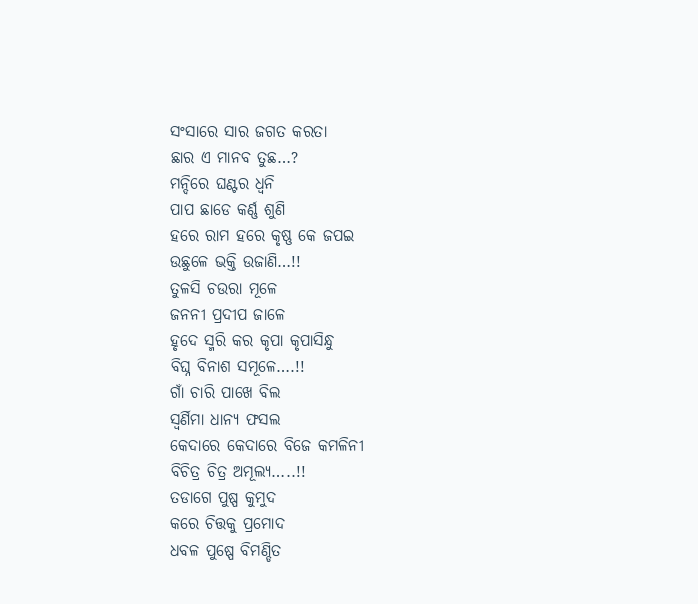ସଂସାରେ ସାର ଜଗତ କରତା
ଛାର ଏ ମାନବ ତୁଛ…?
ମନ୍ଦିରେ ଘଣ୍ଟର ଧ୍ବନି
ପାପ ଛାଡେ କର୍ଣ୍ଣ ଶୁଣି
ହରେ ରାମ ହରେ କୃଷ୍ଣ କେ ଜପଇ
ଉଛୁଳେ ଭକ୍ତି ଉଜାଣି…!!
ତୁଳସି ଚଉରା ମୂଳେ
ଜନନୀ ପ୍ରଦୀପ ଜାଳେ
ହୃଦେ ସ୍ମରି କର କୃପା କୃପାସିନ୍ଧୁ
ବିଘ୍ନ ବିନାଶ ସମୂଳେ….!!
ଗାଁ ଚାରି ପାଖେ ବିଲ
ସ୍ବର୍ଣିମା ଧାନ୍ଯ ଫସଲ
କେଦାରେ କେଦାରେ ବିଜେ କମଳିନୀ
ବିଚିତ୍ର ଚିତ୍ର ଅମୂଲ୍ୟ…..!!
ତଡାଗେ ପୁଷ୍ପ କୁମୁଦ
କରେ ଚିତ୍ତକୁ ପ୍ରମୋଦ
ଧବଳ ପୁଷ୍ପେ ବିମଣ୍ଡିତ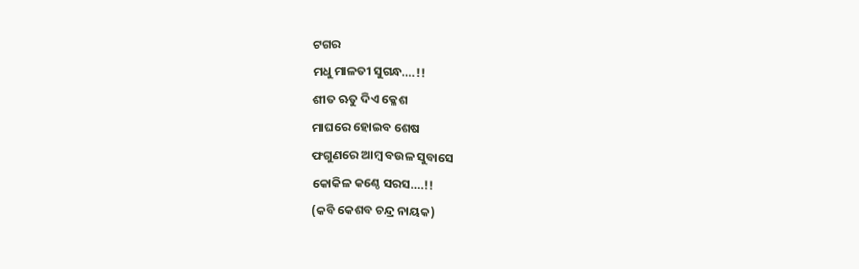ଟଗର
ମଧୁ ମାଳତୀ ସୁଗନ୍ଧ….!!
ଶୀତ ଋତୁ ଦିଏ କ୍ଳେଶ
ମାଘରେ ହୋଇବ ଶେଷ
ଫଗୁଣରେ ଆମ୍ବ ବଉଳ ସୁବାସେ
କୋକିଳ କଣ୍ଠେ ସରସ….!!
(କବି କେଶବ ଚନ୍ଦ୍ର ନାୟକ)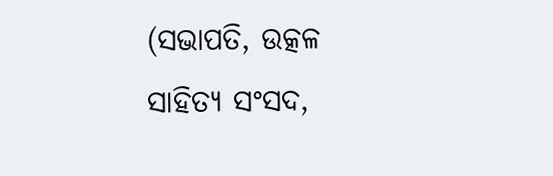(ସଭାପତି, ଉତ୍କଳ ସାହିତ୍ୟ ସଂସଦ,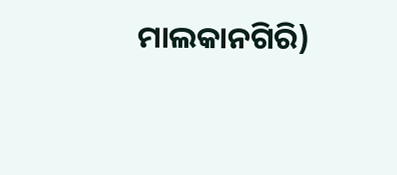ମାଲକାନଗିରି)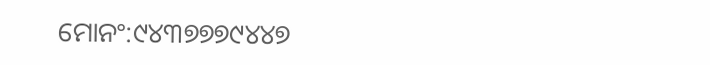ମୋନଂ:୯୪୩୭୭୭୯୪୪୭